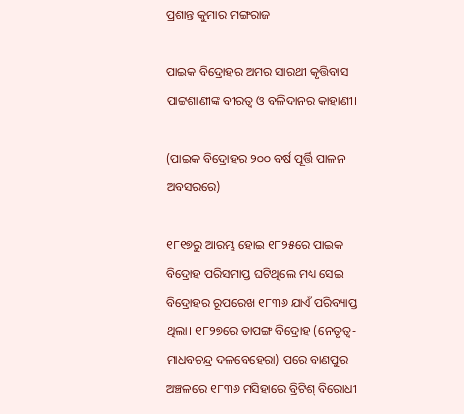ପ୍ରଶାନ୍ତ କୁମାର ମଙ୍ଗରାଜ

ପାଇକ ବିଦ୍ରୋହର ଅମର ସାରଥୀ କୃତ୍ତିବାସ ପାଟ୍ଟଶାଣୀଙ୍କ ବୀରତ୍ୱ ଓ ବଳିଦାନର କାହାଣୀ।

(ପାଇକ ବିଦ୍ରୋହର ୨୦୦ ବର୍ଷ ପୂର୍ତ୍ତି ପାଳନ ଅବସରରେ)

୧୮୧୭ରୁ ଆରମ୍ଭ ହୋଇ ୧୮୨୫ରେ ପାଇକ ବିଦ୍ରୋହ ପରିସମାପ୍ତ ଘଟିଥିଲେ ମଧ୍ୟ ସେଇ ବିଦ୍ରୋହର ରୂପରେଖ ୧୮୩୬ ଯାଏଁ ପରିବ୍ୟାପ୍ତ ଥିଲା। ୧୮୨୭ରେ ତାପଙ୍ଗ ବିଦ୍ରୋହ (ନେତୃତ୍ୱ-ମାଧବଚନ୍ଦ୍ର ଦଳବେହେରା) ପରେ ବାଣପୁର ଅଞ୍ଚଳରେ ୧୮୩୬ ମସିହାରେ ବ୍ରିଟିଶ୍ ବିରୋଧୀ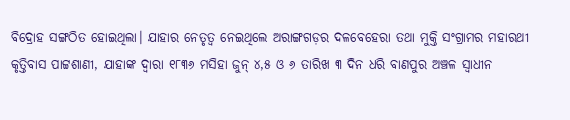ବିଦ୍ରୋହ ସଙ୍ଗଠିତ ହୋଇଥିଲା। ଯାହାର ନେତୃତ୍ୱ ନେଇଥିଲେ ଅରାଙ୍ଗଗଡ଼ର ଦଳବେହେରା ତଥା ମୁକ୍ତି ସଂଗ୍ରାମର ମହାରଥୀ କୃତ୍ତିବାସ ପାଟ୍ଟଶାଣୀ, ଯାହାଙ୍କ ଦ୍ୱାରା ୧୮୩୬ ମସିହା ଜୁନ୍ ୪,୫ ଓ ୬ ତାରିଖ ୩ ଦିନ ଧରି ବାଣପୁର ଅଞ୍ଚଳ ସ୍ୱାଧୀନ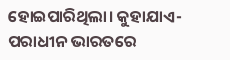ହୋଇପାରିଥିଲା। କୁହାଯାଏ-ପରାଧୀନ ଭାରତରେ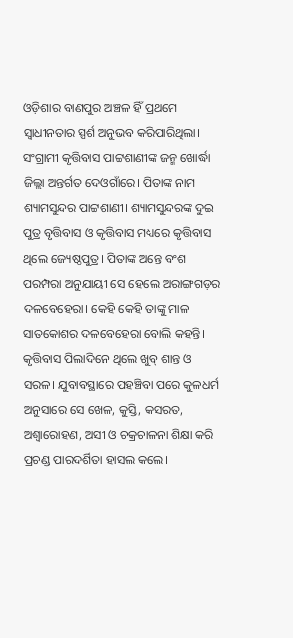ଓଡ଼ିଶାର ବାଣପୁର ଅଞ୍ଚଳ ହିଁ ପ୍ରଥମେ ସ୍ୱାଧୀନତାର ସ୍ପର୍ଶ ଅନୁଭବ କରିପାରିଥିଲା।
ସଂଗ୍ରାମୀ କୃତ୍ତିବାସ ପାଟ୍ଟଶାଣୀଙ୍କ ଜନ୍ମ ଖୋର୍ଦ୍ଧା ଜିଲ୍ଲା ଅନ୍ତର୍ଗତ ଦେଓଗାଁରେ। ପିତାଙ୍କ ନାମ ଶ୍ୟାମସୁନ୍ଦର ପାଟ୍ଟଶାଣୀ। ଶ୍ୟାମସୁନ୍ଦରଙ୍କ ଦୁଇ ପୁତ୍ର ବୃତ୍ତିବାସ ଓ କୃତ୍ତିବାସ ମଧ୍ୟରେ କୃତ୍ତିବାସ ଥିଲେ ଜ୍ୟେଷ୍ଠପୁତ୍ର। ପିତାଙ୍କ ଅନ୍ତେ ବଂଶ ପରମ୍ପରା ଅନୁଯାୟୀ ସେ ହେଲେ ଅରାଙ୍ଗଗଡ଼ର ଦଳବେହେରା। କେହି କେହି ତାଙ୍କୁ ମାଳ ସାତକୋଶର ଦଳବେହେରା ବୋଲି କହନ୍ତି।
କୃତ୍ତିବାସ ପିଲାଦିନେ ଥିଲେ ଖୁବ୍ ଶାନ୍ତ ଓ ସରଳ। ଯୁବାବସ୍ଥାରେ ପହଞ୍ଚିବା ପରେ କୁଳଧର୍ମ ଅନୁସାରେ ସେ ଖେଳ, କୁସ୍ତି, କସରତ, ଅଶ୍ୱାରୋହଣ, ଅସୀ ଓ ଚକ୍ରଚାଳନା ଶିକ୍ଷା କରି ପ୍ରଚଣ୍ଡ ପାରଦର୍ଶିତା ହାସଲ କଲେ।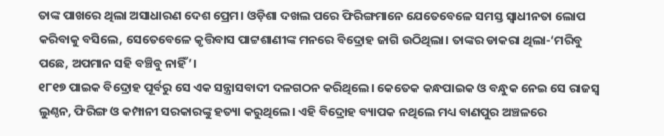ତାଙ୍କ ପାଖରେ ଥିଲା ଅସାଧାରଣ ଦେଶ ପ୍ରେମ। ଓଡ଼ିଶା ଦଖଲ ପରେ ଫିରିଙ୍ଗମାନେ ଯେତେବେଳେ ସମସ୍ତ ସ୍ୱାଧୀନତା ଲୋପ କରିବାକୁ ବସିଲେ, ସେତେବେଳେ କୃତ୍ତିବାସ ପାଟ୍ଟଶାଣୀଙ୍କ ମନରେ ବିଦ୍ରୋହ ଜାଗି ଉଠିଥିଲା। ତାଙ୍କର ଡାକରା ଥିଲା-‘ମରିବୁ ପଛେ, ଅପମାନ ସହି ବଞ୍ଚିବୁ ନାହିଁ’।
୧୮୧୭ ପାଇକ ବିଦ୍ରୋହ ପୂର୍ବରୁ ସେ ଏକ ସନ୍ତ୍ରାସବାଦୀ ଦଳଗଠନ କରିଥିଲେ। କେତେକ କନ୍ଧପାଇକ ଓ ବନ୍ଧୁକ ନେଇ ସେ ରାଜସ୍ୱ ଲୁଣ୍ଠନ, ଫିରିଙ୍ଗ ଓ କମ୍ପାନୀ ସରକାରଙ୍କୁ ହତ୍ୟା କରୁଥିଲେ। ଏହି ବିଦ୍ରୋହ ବ୍ୟାପକ ନଥିଲେ ମଧ୍ୟ ବାଣପୁର ଅଞ୍ଚଳରେ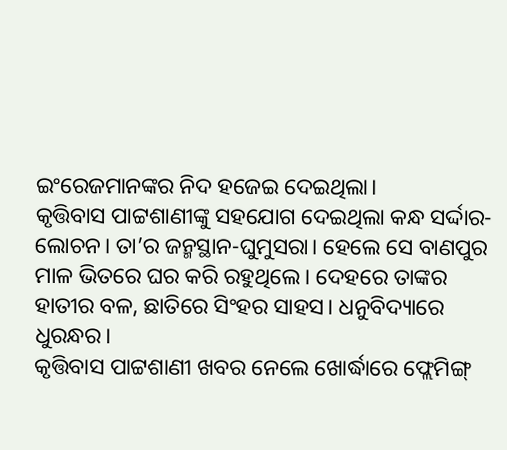ଇଂରେଜମାନଙ୍କର ନିଦ ହଜେଇ ଦେଇଥିଲା।
କୃତ୍ତିବାସ ପାଟ୍ଟଶାଣୀଙ୍କୁ ସହଯୋଗ ଦେଇଥିଲା କନ୍ଧ ସର୍ଦ୍ଦାର-ଲୋଚନ। ତା’ର ଜନ୍ମସ୍ଥାନ-ଘୁମୁସରା। ହେଲେ ସେ ବାଣପୁର ମାଳ ଭିତରେ ଘର କରି ରହୁଥିଲେ। ଦେହରେ ତାଙ୍କର ହାତୀର ବଳ, ଛାତିରେ ସିଂହର ସାହସ। ଧନୁବିଦ୍ୟାରେ ଧୁରନ୍ଧର।
କୃତ୍ତିବାସ ପାଟ୍ଟଶାଣୀ ଖବର ନେଲେ ଖୋର୍ଦ୍ଧାରେ ଫ୍ଲେମିଙ୍ଗ୍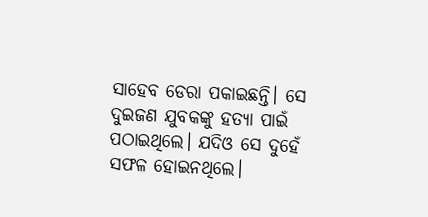ସାହେବ ଡେରା ପକାଇଛନ୍ତି। ସେ ଦୁଇଜଣ ଯୁବକଙ୍କୁ ହତ୍ୟା ପାଇଁ ପଠାଇଥିଲେ। ଯଦିଓ ସେ ଦୁହେଁ ସଫଳ ହୋଇନଥିଲେ।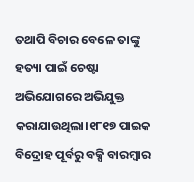ତଥାପି ବିଚାର ବେଳେ ତାଙ୍କୁ ହତ୍ୟା ପାଇଁ ଚେଷ୍ଟା ଅଭିଯୋଗରେ ଅଭିଯୁକ୍ତ କରାଯାଉଥିଲା।୧୮୧୭ ପାଇକ ବିଦ୍ରୋହ ପୂର୍ବରୁ ବକ୍ସି ବାରମ୍ବାର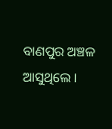ବାଣପୁର ଅଞ୍ଚଳ ଆସୁଥିଲେ।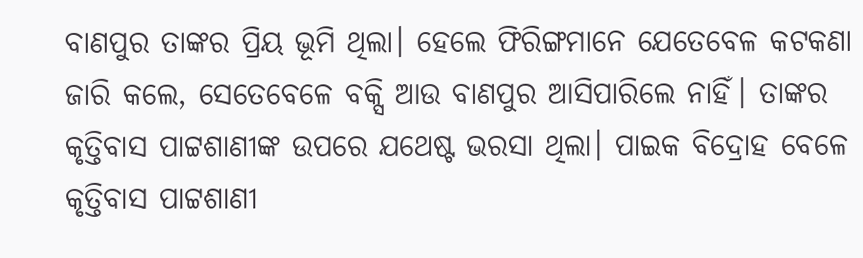ବାଣପୁର ତାଙ୍କର ପ୍ରିୟ ଭୂମି ଥିଲା। ହେଲେ ଫିରିଙ୍ଗମାନେ ଯେତେବେଳ କଟକଣା ଜାରି କଲେ, ସେତେବେଳେ ବକ୍ସି ଆଉ ବାଣପୁର ଆସିପାରିଲେ ନାହିଁ। ତାଙ୍କର କୃତ୍ତିବାସ ପାଟ୍ଟଶାଣୀଙ୍କ ଉପରେ ଯଥେଷ୍ଟ ଭରସା ଥିଲା। ପାଇକ ବିଦ୍ରୋହ ବେଳେ କୃତ୍ତିବାସ ପାଟ୍ଟଶାଣୀ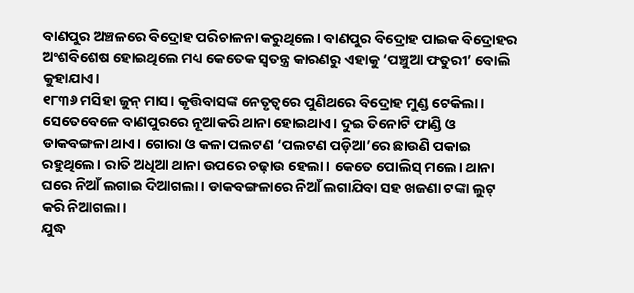ବାଣପୁର ଅଞ୍ଚଳରେ ବିଦ୍ରୋହ ପରିଚାଳନା କରୁଥିଲେ। ବାଣପୁର ବିଦ୍ରୋହ ପାଇକ ବିଦ୍ରୋହର ଅଂଶବିଶେଷ ହୋଇଥିଲେ ମଧ୍ୟ କେତେକ ସ୍ୱତନ୍ତ୍ର କାରଣରୁ ଏହାକୁ ‘ପଞ୍ଚୁଆ ଫତୁରୀ’ ବୋଲି କୁହାଯାଏ।
୧୮୩୬ ମସିହା ଜୁନ୍ ମାସ। କୃତ୍ତିବାସଙ୍କ ନେତୃତ୍ୱରେ ପୁଣିଥରେ ବିଦ୍ରୋହ ମୁଣ୍ଡ ଟେକିଲା। ସେତେବେଳେ ବାଣପୁରରେ ନୂଆକରି ଥାନା ହୋଇଥାଏ। ଦୁଇ ତିନୋଟି ଫାଣ୍ଡି ଓ ଡାକବଙ୍ଗଳା ଥାଏ। ଗୋରା ଓ କଳା ପଲଟଣ ‘ପଲଟଣ ପଡ଼ିଆ’ରେ ଛାଉଣି ପକାଇ ରହୁଥିଲେ। ରାତି ଅଧିଆ ଥାନା ଉପରେ ଚଢ଼ାଉ ହେଲା। କେତେ ପୋଲିସ୍ ମଲେ। ଥାନା ଘରେ ନିଆଁ ଲଗାଇ ଦିଆଗଲା। ଡାକବଙ୍ଗଳାରେ ନିଆଁ ଲଗାଯିବା ସହ ଖଜଣା ଟଙ୍କା ଲୁଟ୍ କରି ନିଆଗଲା।
ଯୁଦ୍ଧ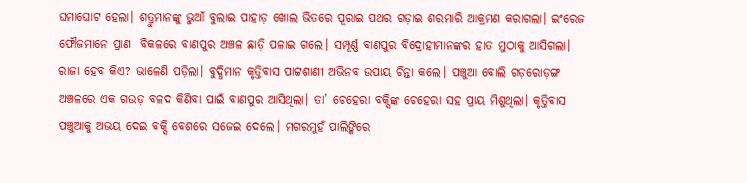ଘମାଘୋଟ ହେଲା। ଶତ୍ରୁମାନଙ୍କୁ ଭୁଆଁ ବୁଲାଇ ପାହାଡ଼ ଖୋଲ ଭିତରେ ପୂରାଇ ପଥର ଗଡ଼ାଇ ଶରମାରି ଆକ୍ରମଣ କରାଗଲା। ଇଂରେଜ ଫୌଜମାନେ ପ୍ରାଣ  ବିକଳରେ ବାଣପୁର ଅଞ୍ଚଳ ଛାଡ଼ି ପଳାଇ ଗଲେ। ସମ୍ପୂର୍ଣ୍ଣ ବାଣପୁର ବିଦ୍ରୋହୀମାନଙ୍କର ହାତ ମୁଠାକୁ ଆସିଗଲା।
ରାଜା ହେବ କିଏ? ଭାଳେଣି ପଡ଼ିଲା। ବୁଦ୍ଧିମାନ କୃତ୍ତିବାସ ପାଟ୍ଟଶାଣୀ ଅଭିନବ ଉପାୟ ଚିନ୍ତା କଲେ। ପଞ୍ଚୁଆ ବୋଲି ଗଡ଼ରୋଡ଼ଙ୍ଗ ଅଞ୍ଚଳରେ ଏକ ଗଉଡ଼ ବଳଦ କିଣିବା ପାଇଁ ବାଣପୁର ଆସିଥିଲା। ତା’ ଚେହେରା ବକ୍ସିଙ୍କ ଚେହେରା ସହ ପ୍ରାୟ ମିଶୁଥିଲା। କୃତ୍ତିବାସ ପଞ୍ଚୁଆକୁ ଅଭୟ ଦେଇ ବକ୍ସି ବେଶରେ ସଜେଇ ଦେଲେ। ମଗରମୁହଁ ପାଲିଙ୍କିରେ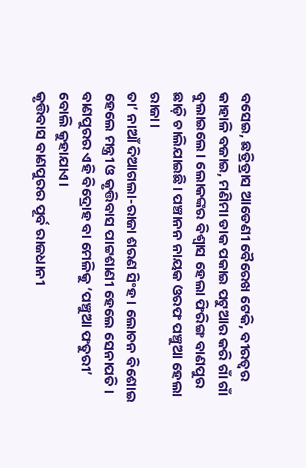ବସେଇ, ଛତ୍ରିତ୍ରାସ ଆଡେଣୀ ବୈରେଖ ଟେକି, ବୀରତ୍ୱର କାହାଳି ବଜାଇ, ମଣିମା ଡାକ ପକାଇ ପଟୁଆର କରି ଗାଁ ଗାଁ ବୁଲାଇଲେ। ଲୋକଙ୍କର ବିଶ୍ୱାସ ହେଲା ଫିରିଙ୍ଗ ବାଣପୁର ଛାଡ଼ି ଚାଲିଯାଇଛି। ପଞ୍ଚାନନ ନାୟକ ଓରଫ ପଞ୍ଚୁଆ ହେଲା ରାଜା।
ତା’ ନାଆଁ ଦିଆଗଲା-ରାଜା ଶରଣ ସିଂହ। ଲୋଚନ ବିଶୋଇ ହେଲେ ମନ୍ତ୍ରୀ ଓ କୃତ୍ତିବାସ ପାଟ୍ଟଶାଣୀ ହେଲେ ସେନାପତି। ବାଣପୁରର ଏହି ବିଦ୍ରୋହ ବା ମେଳିକୁ ‘ପଞ୍ଚୁଆ ଫତୁରୀ’ ବୋଲି କୁହାଯାଏ।
କୃତ୍ତିବାସ ବାଣପୁରର ପୂର୍ବ ରାଜଧାନୀ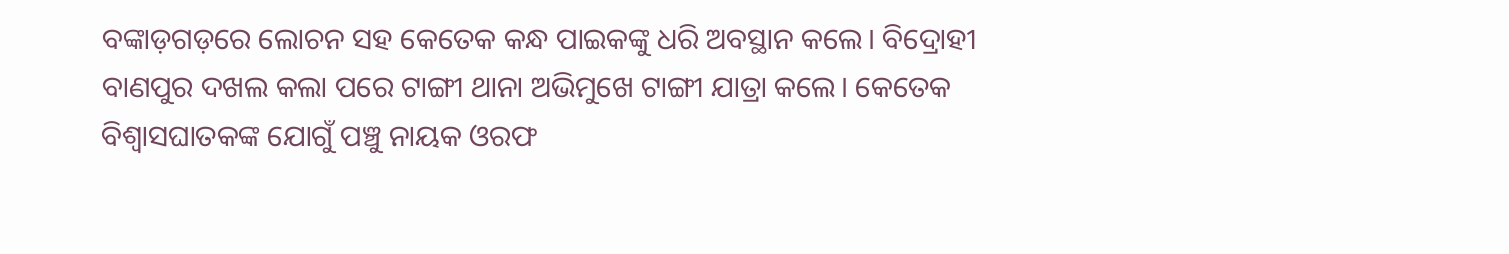ବଙ୍କାଡ଼ଗଡ଼ରେ ଲୋଚନ ସହ କେତେକ କନ୍ଧ ପାଇକଙ୍କୁ ଧରି ଅବସ୍ଥାନ କଲେ। ବିଦ୍ରୋହୀ ବାଣପୁର ଦଖଲ କଲା ପରେ ଟାଙ୍ଗୀ ଥାନା ଅଭିମୁଖେ ଟାଙ୍ଗୀ ଯାତ୍ରା କଲେ। କେତେକ ବିଶ୍ୱାସଘାତକଙ୍କ ଯୋଗୁଁ ପଞ୍ଚୁ ନାୟକ ଓରଫ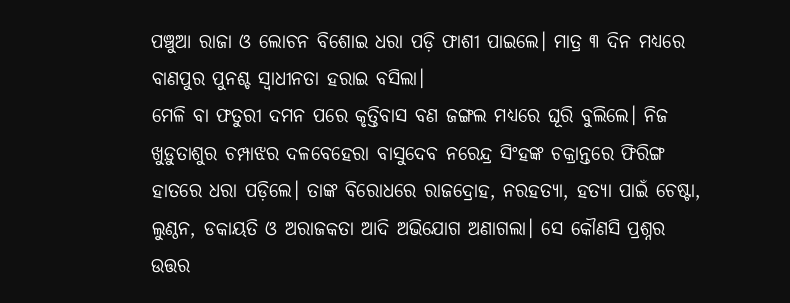ପଞ୍ଚୁଆ ରାଜା ଓ ଲୋଚନ ବିଶୋଇ ଧରା ପଡ଼ି ଫାଶୀ ପାଇଲେ। ମାତ୍ର ୩ ଦିନ ମଧ୍ୟରେ ବାଣପୁର ପୁନଶ୍ଚ ସ୍ୱାଧୀନତା ହରାଇ ବସିଲା।
ମେଳି ବା ଫତୁରୀ ଦମନ ପରେ କୃତ୍ତିବାସ ବଣ ଜଙ୍ଗଲ ମଧ୍ୟରେ ଘୂରି ବୁଲିଲେ। ନିଜ ଖୁଡ଼ୁତାଶୁର ଚମ୍ପାଝର ଦଳବେହେରା ବାସୁଦେବ ନରେନ୍ଦ୍ର ସିଂହଙ୍କ ଚକ୍ରାନ୍ତରେ ଫିରିଙ୍ଗ ହାତରେ ଧରା ପଡ଼ିଲେ। ତାଙ୍କ ବିରୋଧରେ ରାଜଦ୍ରୋହ, ନରହତ୍ୟା, ହତ୍ୟା ପାଇଁ ଚେଷ୍ଟା, ଲୁଣ୍ଠନ, ଡକାୟତି ଓ ଅରାଜକତା ଆଦି ଅଭିଯୋଗ ଅଣାଗଲା। ସେ କୌଣସି ପ୍ରଶ୍ନର ଉତ୍ତର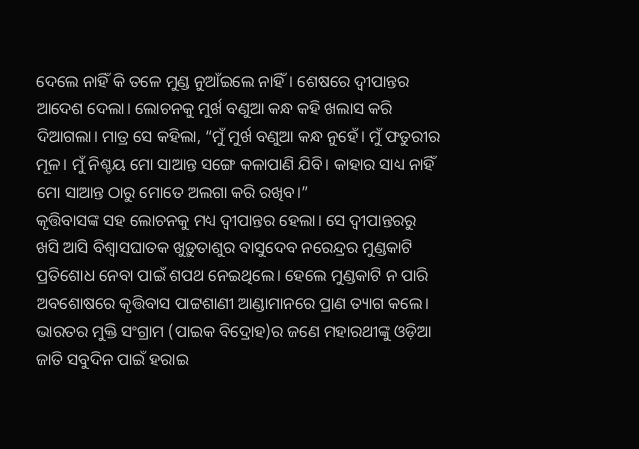ଦେଲେ ନାହିଁ କି ତଳେ ମୁଣ୍ଡ ନୁଆଁଇଲେ ନାହିଁ। ଶେଷରେ ଦ୍ୱୀପାନ୍ତର ଆଦେଶ ଦେଲା। ଲୋଚନକୁ ମୁର୍ଖ ବଣୁଆ କନ୍ଧ କହି ଖଲାସ କରି ଦିଆଗଲା। ମାତ୍ର ସେ କହିଲା, “ମୁଁ ମୁର୍ଖ ବଣୁଆ କନ୍ଧ ନୁହେଁ। ମୁଁ ଫତୁରୀର ମୂଳ। ମୁଁ ନିଶ୍ଚୟ ମୋ ସାଆନ୍ତ ସଙ୍ଗେ କଳାପାଣି ଯିବି। କାହାର ସାଧ୍ୟ ନାହିଁ ମୋ ସାଆନ୍ତ ଠାରୁ ମୋତେ ଅଲଗା କରି ରଖିବ।”
କୃତ୍ତିବାସଙ୍କ ସହ ଲୋଚନକୁ ମଧ୍ୟ ଦ୍ୱୀପାନ୍ତର ହେଲା। ସେ ଦ୍ୱୀପାନ୍ତରରୁ ଖସି ଆସି ବିଶ୍ୱାସଘାତକ ଖୁଡ଼ୁତାଶୁର ବାସୁଦେବ ନରେନ୍ଦ୍ରର ମୁଣ୍ଡକାଟି ପ୍ରତିଶୋଧ ନେବା ପାଇଁ ଶପଥ ନେଇଥିଲେ। ହେଲେ ମୁଣ୍ଡକାଟି ନ ପାରି ଅବଶୋଷରେ କୃତ୍ତିବାସ ପାଟ୍ଟଶାଣୀ ଆଣ୍ଡାମାନରେ ପ୍ରାଣ ତ୍ୟାଗ କଲେ। ଭାରତର ମୁକ୍ତି ସଂଗ୍ରାମ (ପାଇକ ବିଦ୍ରୋହ)ର ଜଣେ ମହାରଥୀଙ୍କୁ ଓଡ଼ିଆ ଜାତି ସବୁଦିନ ପାଇଁ ହରାଇ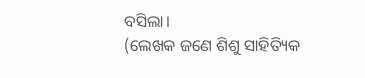ବସିଲା।
(ଲେଖକ ଜଣେ ଶିଶୁ ସାହିତ୍ୟିକ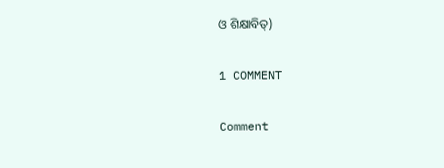ଓ ଶିକ୍ଷାବିତ୍‌)

1 COMMENT

Comment